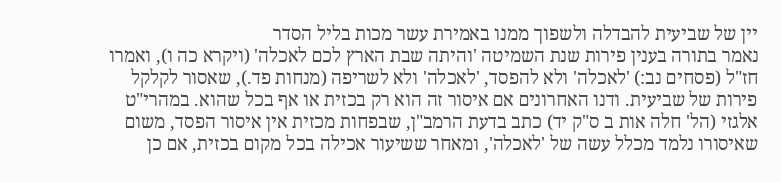יין של שביעית להבדלה ולשפוך ממנו באמירת עשר מכות בליל הסדר
נאמר בתורה בענין פירות שנת השמיטה 'והיתה שבת הארץ לכם לאכלה' (ויקרא כה ו), ואמרו חז"ל (פסחים נב:) 'לאכלה' ולא להפסד, 'לאכלה' ולא לשריפה (מנחות פד.), שאסור לקלקל פירות של שביעית. ודנו האחרונים אם איסור זה הוא רק בכזית או אף בכל שהוא. במהרי"ט אלגזי (הל' חלה אות ב ס"ק יד) כתב בדעת הרמב"ן, שבפחות מכזית אין איסור הפסד, משום שאיסורו נלמד מכלל עשה של 'לאכלה', ומאחר ששיעור אכילה בכל מקום בכזית, אם כן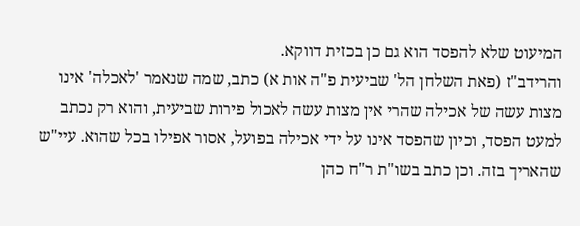המיעוט שלא להפסד הוא גם כן בכזית דווקא.
והרידב"ז (פאת השלחן הל' שביעית פ"ה אות א) כתב, שמה שנאמר 'לאכלה' אינו מצות עשה של אכילה שהרי אין מצות עשה לאכול פירות שביעית, והוא רק נכתב למעט הפסד, וכיון שהפסד אינו על ידי אכילה בפועל, אסור אפילו בכל שהוא. עיי"ש שהאריך בזה. וכן כתב בשו"ת ר"ח כהן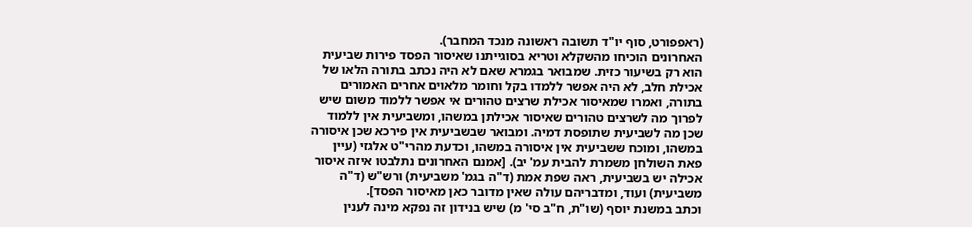(ראפפורט, סוף יו"ד תשובה ראשונה מנכד המחבר).
האחרונים הוכיחו מהשקלא וטריא בסוגייתנו שאיסור הפסד פירות שביעית הוא רק בשיעור כזית. שמבואר בגמרא שאם לא היה נכתב בתורה הלאו של אכילת חלב, לא היה אפשר ללמדו בקל וחומר מלאוים אחרים האמורים בתורה, ואמרו שמאיסור אכילת שרצים טהורים אי אפשר ללמוד משום שיש לפרוך מה לשרצים טהורים שאיסור אכילתן במשהו, ומשביעית אין ללמוד שכן מה לשביעית שתופסת דמיה. ומבואר שבשביעית אין פירכא שכן איסורה במשהו, ומוכח ששביעית אין איסורה במשהו, וכדעת מהרי"ט אלגזי (עיין פאת השולחן משמרת להבית עמ' יב). [אמנם האחרונים נתלבטו איזה איסור אכילה יש בשביעית, ראה שפת אמת (ד"ה בגמ' משביעית) ורש"ש (ד"ה משביעית) ועוד, ומדבריהם עולה שאין מדובר כאן מאיסור הפסד].
וכתב במשנת יוסף (שו"ת, ח"ב סי' מ) שיש בנידון זה נפקא מינה לענין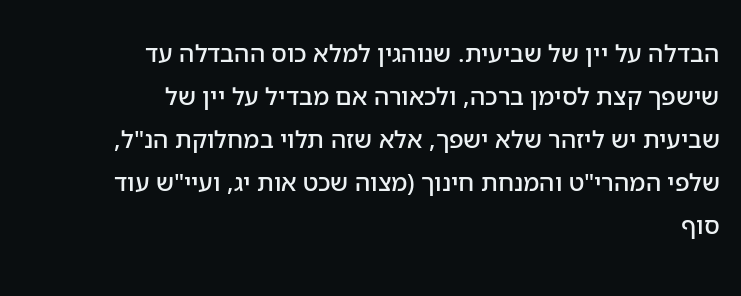הבדלה על יין של שביעית. שנוהגין למלא כוס ההבדלה עד שישפך קצת לסימן ברכה, ולכאורה אם מבדיל על יין של שביעית יש ליזהר שלא ישפך, אלא שזה תלוי במחלוקת הנ"ל, שלפי המהרי"ט והמנחת חינוך (מצוה שכט אות יג, ועיי"ש עוד סוף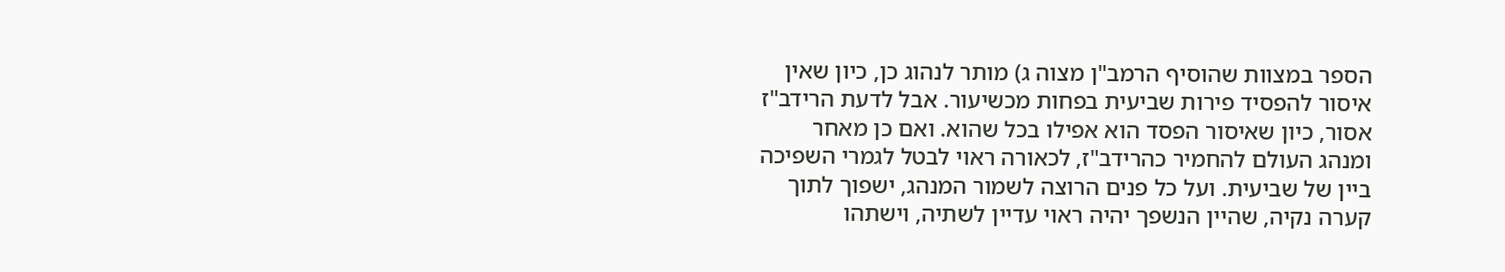הספר במצוות שהוסיף הרמב"ן מצוה ג) מותר לנהוג כן, כיון שאין איסור להפסיד פירות שביעית בפחות מכשיעור. אבל לדעת הרידב"ז אסור, כיון שאיסור הפסד הוא אפילו בכל שהוא. ואם כן מאחר ומנהג העולם להחמיר כהרידב"ז, לכאורה ראוי לבטל לגמרי השפיכה ביין של שביעית. ועל כל פנים הרוצה לשמור המנהג, ישפוך לתוך קערה נקיה, שהיין הנשפך יהיה ראוי עדיין לשתיה, וישתהו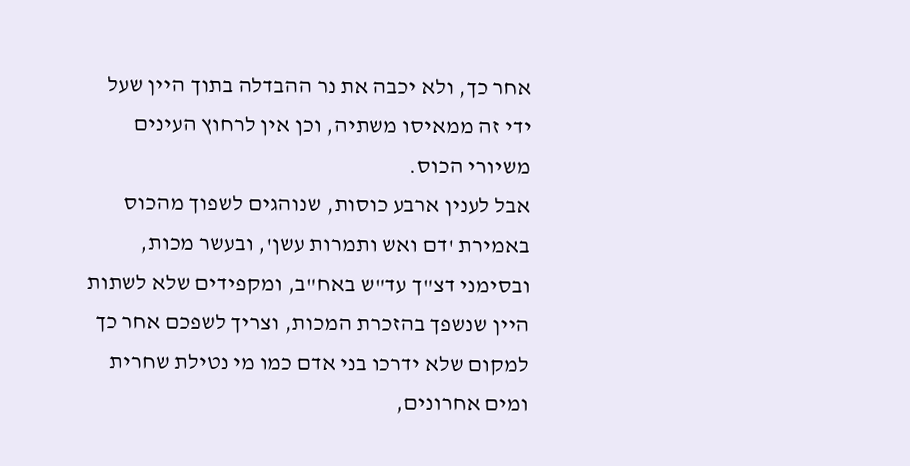אחר כך, ולא יכבה את נר ההבדלה בתוך היין שעל ידי זה ממאיסו משתיה, וכן אין לרחוץ העינים משיורי הכוס.
אבל לענין ארבע כוסות, שנוהגים לשפוך מהכוס באמירת 'דם ואש ותמרות עשן', ובעשר מכות, ובסימני דצ"ך עד"ש באח"ב, ומקפידים שלא לשתות היין שנשפך בהזכרת המכות, וצריך לשפכם אחר כך למקום שלא ידרכו בני אדם כמו מי נטילת שחרית ומים אחרונים,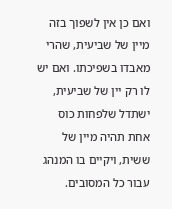ואם כן אין לשפוך בזה מיין של שביעית, שהרי מאבדו בשפיכתו. ואם יש לו רק יין של שביעית, ישתדל שלפחות כוס אחת תהיה מיין של ששית, ויקיים בו המנהג עבור כל המסובים.